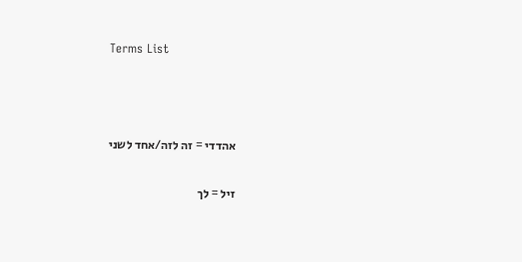Terms List



אהדדי = זה לזה/אחד לשני

זיל = לך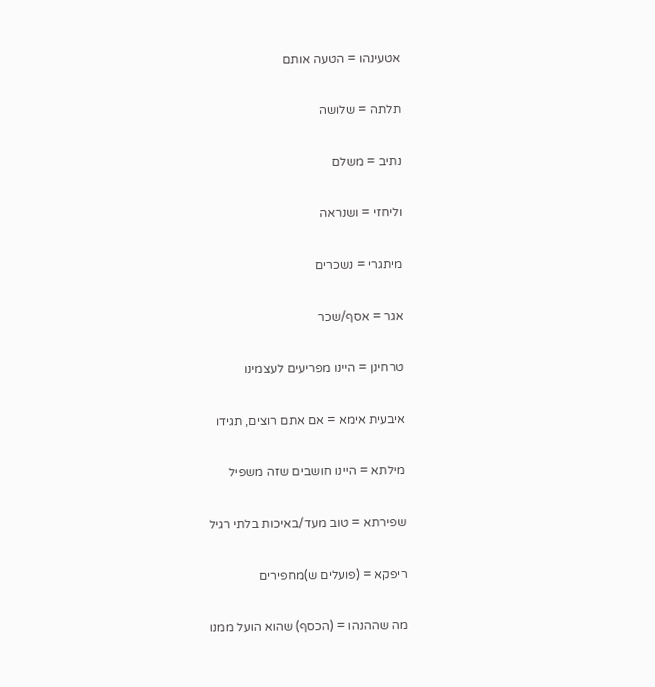אטעינהו = הטעה אותם

תלתה = שלושה

נתיב = משלם

וליחזי = ושנראה

מיתגרי = נשכרים

אגר = אסף/שכר

טרחינן = היינו מפריעים לעצמינו

איבעית אימא = אם אתם רוצים, תגידו

מילתא = היינו חושבים שזה משפיל

שפירתא = טוב מעד/באיכות בלתי רגיל

ריפקא = (פועלים ש)מחפירים

מה שההנהו = (הכסף) שהוא הועל ממנו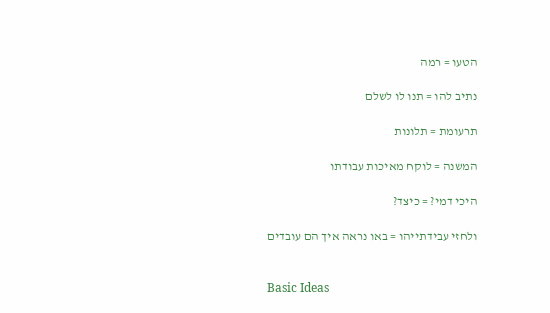הטעו = רמה

נתיב להו = תנו לו לשלם

תרעומת = תלונות

המשנה = לוקח מאיכות עבודתו

היכי דמי? = כיצד?

ולחזי עבידתייהו = באו נראה איך הם עובדים


Basic Ideas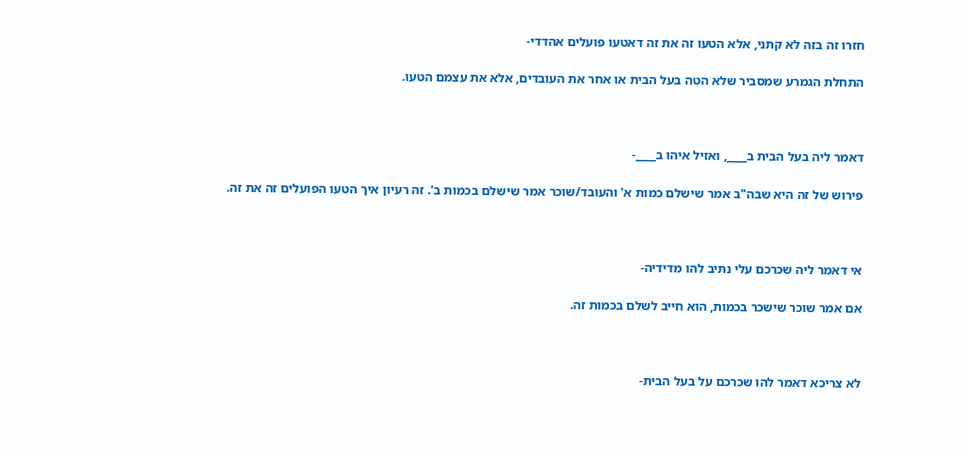חזרו זה בזה לא קתני, אלא הטעו זה את זה דאטעו פועלים אהדדי-

התחלת הגמרע שמסביר שלא הטה בעל הבית או אחר את העובדים, אלא את עצמם הטעו.



דאמר ליה בעל הבית ב____, ואזיל איהו ב____-

פירוש של זה היא שבה"ב אמר שישלם כמות א' והעובד/שוכר אמר שישלם בכמות ב'. זה רעיון איך הטעו הפועלים זה את זה.



אי דאמר ליה שכרכם עלי נתיב להו מדידיה-

אם אמר שוכר שישכר בכמות, הוא חייב לשלם בכמות זה.



לא צריכא דאמר להו שכרכם על בעל הבית-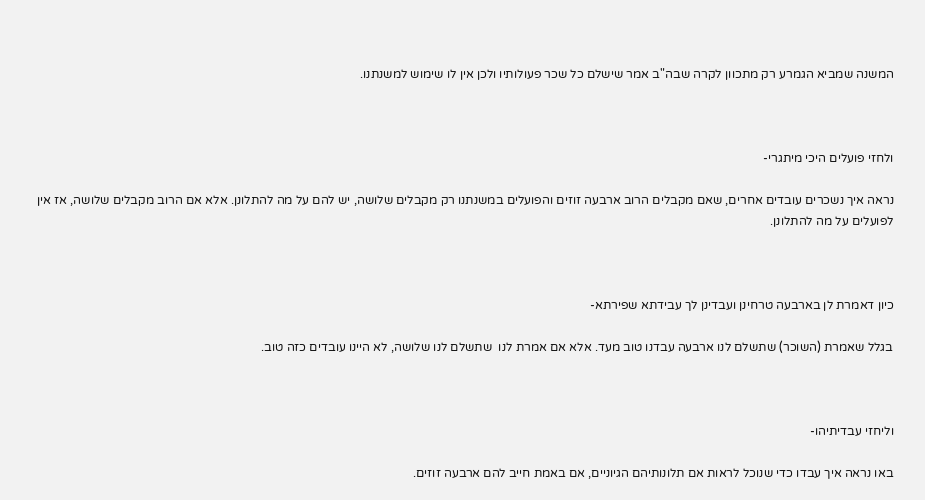המשנה שמביא הגמרע רק מתכוון לקרה שבה"ב אמר שישלם כל שכר פעולותיו ולכן אין לו שימוש למשנתנו.



ולחזי פועלים היכי מיתגרי-

נראה איך נשכרים עובדים אחרים, שאם מקבלים הרוב ארבעה זוזים והפועלים במשנתנו רק מקבלים שלושה, יש להם על מה להתלונן. אלא אם הרוב מקבלים שלושה, אז אין לפועלים על מה להתלונן.



כיון דאמרת לן בארבעה טרחינן ועבדינן לך עבידתא שפירתא-

בגלל שאמרת (השוכר) שתשלם לנו ארבעה עבדנו טוב מעד. אלא אם אמרת לנו  שתשלם לנו שלושה, לא היינו עובדים כזה טוב.



וליחזי עבדיתיהו-

באו נראה איך עבדו כדי שנוכל לראות אם תלונותיהם הגיוניים, אם באמת חייב להם ארבעה זוזים.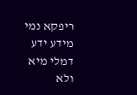ריפקא נמי מידע ידע דמלי מיא ולא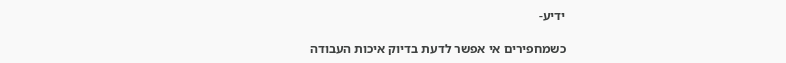ידיע-

כשמחפירים אי אפשר לדעת בדיוק איכות העבודה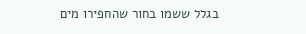בגלל ששמו בחור שהחפירו מים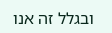ובגלל זה אנו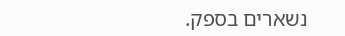נשארים בספק.